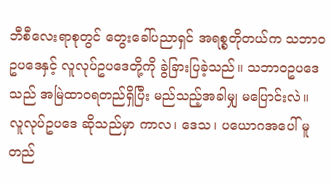ဘီစီလေးရာစုတွင် တွေးခေါ်ပညာရှင် အရစ္စတိုတယ်က သဘာဝဥပဒေနှင့် လူလုပ်ဥပဒေတို့ကို ခွဲခြားပြခဲ့သည်။ သဘာဝဥပဒေသည် အမြဲထာဝရတည်ရှိပြီး မည်သည့်အခါမျှ မပြောင်းလဲ။ လူလုပ်ဥပဒေ ဆိုသည်မှာ ကာလ၊ ဒေသ၊ ပယောဂအပေါ် မူတည်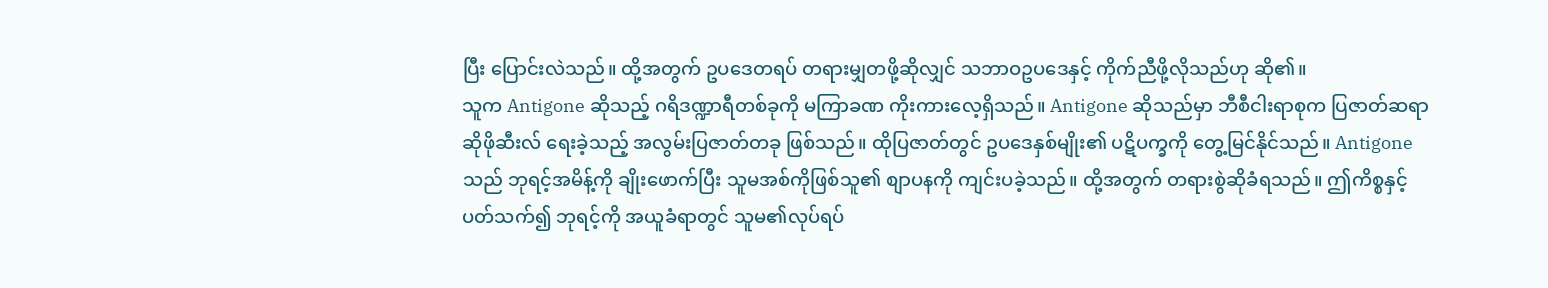ပြီး ပြောင်းလဲသည်။ ထို့အတွက် ဥပဒေတရပ် တရားမျှတဖို့ဆိုလျှင် သဘာဝဥပဒေနှင့် ကိုက်ညီဖို့လိုသည်ဟု ဆို၏။
သူက Antigone ဆိုသည့် ဂရိဒဏ္ဍာရီတစ်ခုကို မကြာခဏ ကိုးကားလေ့ရှိသည်။ Antigone ဆိုသည်မှာ ဘီစီငါးရာစုက ပြဇာတ်ဆရာ ဆိုဖိုဆီးလ် ရေးခဲ့သည့် အလွမ်းပြဇာတ်တခု ဖြစ်သည်။ ထိုပြဇာတ်တွင် ဥပဒေနှစ်မျိုး၏ ပဋိပက္ခကို တွေ့မြင်နိုင်သည်။ Antigone သည် ဘုရင့်အမိန့်ကို ချိုးဖောက်ပြီး သူမအစ်ကိုဖြစ်သူ၏ စျာပနကို ကျင်းပခဲ့သည်။ ထို့အတွက် တရားစွဲဆိုခံရသည်။ ဤကိစ္စနှင့်ပတ်သက်၍ ဘုရင့်ကို အယူခံရာတွင် သူမ၏လုပ်ရပ်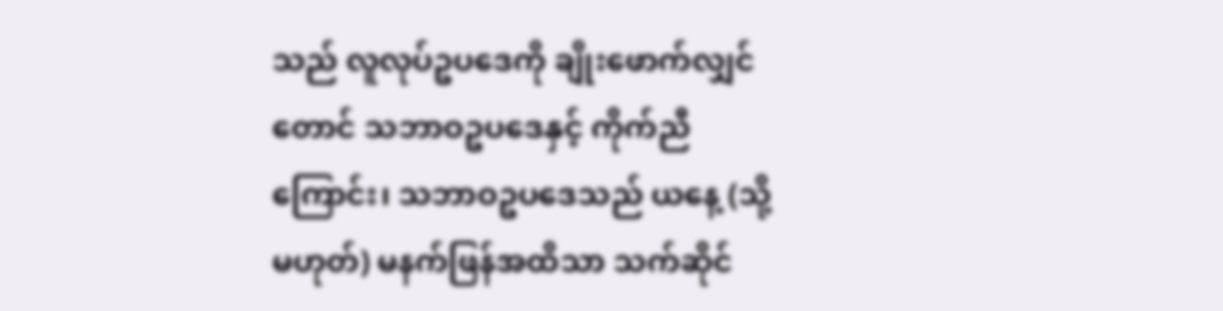သည် လူလုပ်ဥပဒေကို ချိုးဖောက်လျှင်တောင် သဘာဝဥပဒေနှင့် ကိုက်ညီကြောင်း၊ သဘာဝဥပဒေသည် ယနေ့ (သို့မဟုတ်) မနက်ဖြန်အထိသာ သက်ဆိုင်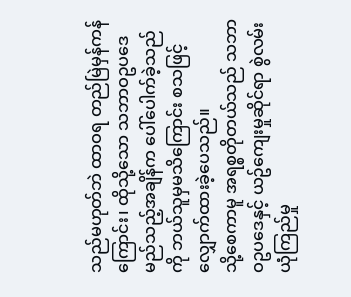သည်မဟုတ်ဘဲ ထာဝရ တည်မြဲမှန်ကန်ကြောင်း၊ ထိုသို့သော သဘာဝဥပဒေ မည်သည့်အချိန်က ပေါ်ပေါက်ခဲ့သည်ကို ဘယ်သူမှမသိကြောင်း စသဖြင့် လျှောက်ထားခဲ့ပေသည်။
သို့စေကာမူ အရစ္စတိုတယ်သည် သဘာဝဥပဒေနှင့် ယဥ်ကျေးမှုဆိုင်ရာ စွဲလမ်းယုံကြည်မှု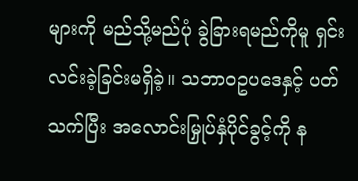များကို မည်သို့မည်ပုံ ခွဲခြားရမည်ကိုမူ ရှင်းလင်းခဲ့ခြင်းမရှိခဲ့။ သဘာဝဥပဒေနှင့် ပတ်သက်ပြီး အလောင်းမြှုပ်နှံပိုင်ခွင့်ကို န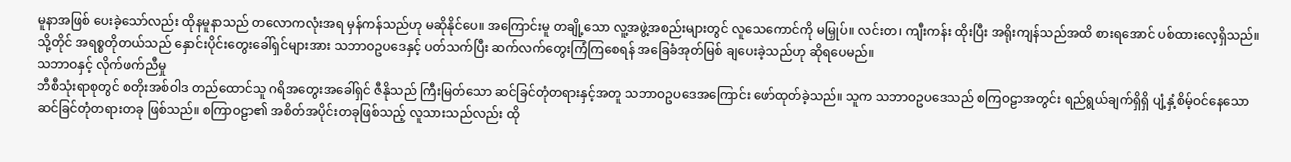မူနာအဖြစ် ပေးခဲ့သော်လည်း ထိုနမူနာသည် တလောကလုံးအရ မှန်ကန်သည်ဟု မဆိုနိုင်ပေ။ အကြောင်းမူ တချို့သော လူ့အဖွဲ့အစည်းများတွင် လူသေကောင်ကို မမြှုပ်။ လင်းတ၊ ကျီးကန်း ထိုးပြီး အရိုးကျန်သည်အထိ စားရအောင် ပစ်ထားလေ့ရှိသည်။ သို့တိုင် အရစ္စတိုတယ်သည် နှောင်းပိုင်းတွေးခေါ်ရှင်များအား သဘာဝဥပဒေနှင့် ပတ်သက်ပြီး ဆက်လက်တွေးကြံကြစေရန် အခြေခံအုတ်မြစ် ချပေးခဲ့သည်ဟု ဆိုရပေမည်။
သဘာဝနှင့် လိုက်ဖက်ညီမှု
ဘီစီသုံးရာစုတွင် စတိုးအစ်ဝါဒ တည်ထောင်သူ ဂရိအတွေးအခေါ်ရှင် ဇီနိုသည် ကြီးမြတ်သော ဆင်ခြင်တုံတရားနှင့်အတူ သဘာဝဥပဒေအကြောင်း ဖော်ထုတ်ခဲ့သည်။ သူက သဘာဝဥပဒေသည် စကြဝဠာအတွင်း ရည်ရွယ်ချက်ရှိရှိ ပျံ့နှံ့စိမ့်ဝင်နေသော ဆင်ခြင်တုံတရားတခု ဖြစ်သည်။ စကြာဝဠာ၏ အစိတ်အပိုင်းတခုဖြစ်သည့် လူသားသည်လည်း ထို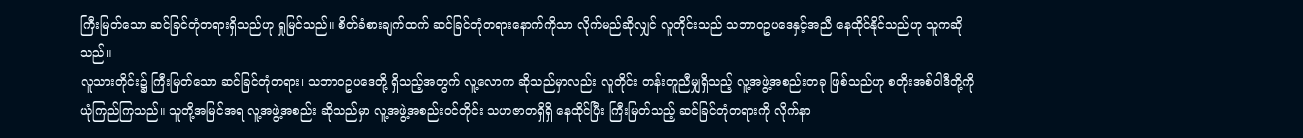ကြီးမြတ်သော ဆင်ခြင်တုံတရားရှိသည်ဟု ရှုမြင်သည်။ စိတ်ခံစားချက်ထက် ဆင်ခြင်တုံတရားနောက်ကိုသာ လိုက်မည်ဆိုလျှင် လူတိုင်းသည် သဘာဝဥပဒေနှင့်အညီ နေထိုင်နိုင်သည်ဟု သူကဆိုသည်။
လူသားတိုင်း၌ ကြီးမြတ်သော ဆင်ခြင်တုံတရား၊ သဘာဝဥပဒေတို့ ရှိသည့်အတွက် လူ့လောက ဆိုသည်မှာလည်း လူတိုင်း တန်းတူညီမျှရှိသည့် လူ့အဖွဲ့အစည်းတခု ဖြစ်သည်ဟု စတိုးအစ်ဝါဒီတို့ကို ယုံကြည်ကြသည်။ သူတို့အမြင်အရ လူ့အဖွဲ့အစည်း ဆိုသည်မှာ လူ့အဖွဲ့အစည်းဝင်တိုင်း သဟဇာတရှိရှိ နေထိုင်ပြီး ကြီးမြတ်သည့် ဆင်ခြင်တုံတရားကို လိုက်နာ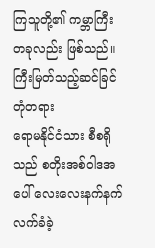ကြသူတို့၏ ကမ္ဘာကြီးတခုလည်း ဖြစ်သည်။
ကြီးမြတ်သည့်ဆင်ခြင်တုံတရား
ရောမနိုင်ငံသား စီစရိုသည် စတိုးအစ်ဝါဒအပေါ် လေးလေးနက်နက် လက်ခံခဲ့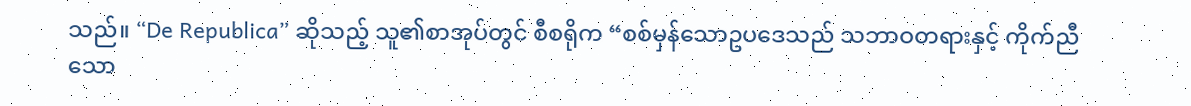သည်။ “De Republica” ဆိုသည့် သူ၏စာအုပ်တွင် စီစရိုက “စစ်မှန်သောဥပဒေသည် သဘာဝတရားနှင့် ကိုက်ညီသော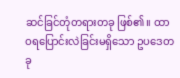ဆင်ခြင်တုံတရားတခု ဖြစ်၏။ ထာဝရပြောင်းလဲခြင်းမရှိသော ဥပဒေတခု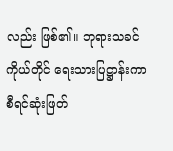လည်း ဖြစ်၏။ ဘုရားသခင်ကိုယ်တိုင် ရေးသားပြဋ္ဌာန်းကာ စီရင်ဆုံးဖြတ်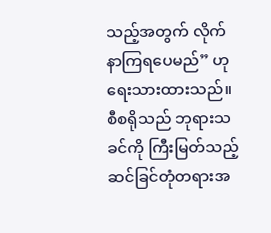သည့်အတွက် လိုက်နာကြရပေမည်” ဟု ရေးသားထားသည်။ စီစရိုသည် ဘုရားသခင်ကို ကြီးမြတ်သည့် ဆင်ခြင်တုံတရားအ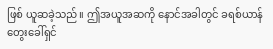ဖြစ် ယူဆခဲ့သည်။ ဤအယူအဆကို နောင်အခါတွင် ခရစ်ယာန် တွေးခေါ်ရှင်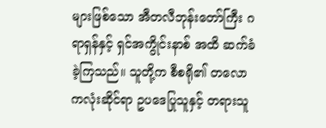များဖြစ်သော အီတလီဘုန်းတော်ကြီး ဂရာရှန်နှင့် ရှင်အကွိုင်းနာစ် အထိ ဆက်ခံခဲ့ကြသည်။ သူတို့က စီစရို၏ တလောကလုံးဆိုင်ရာ ဥပဒေပြုသူနှင့် တရားသူ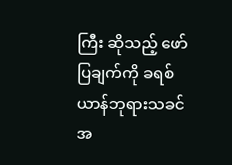ကြီး ဆိုသည့် ဖော်ပြချက်ကို ခရစ်ယာန်ဘုရားသခင်အ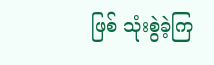ဖြစ် သုံးစွဲခဲ့ကြ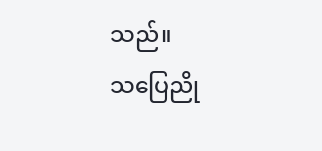သည်။
သပြေညို